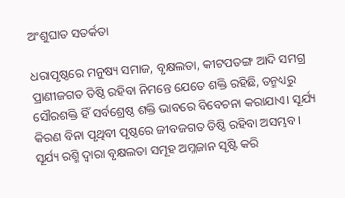ଅଂଶୁଘାତ ସତର୍କତା

ଧରାପୃଷ୍ଠରେ ମନୁଷ୍ୟ ସମାଜ, ବୃକ୍ଷଲତା, କୀଟପତଙ୍ଗ ଆଦି ସମଗ୍ର ପ୍ରାଣୀଜଗତ ତିଷ୍ଠି ରହିବା ନିମନ୍ତେ ଯେତେ ଶକ୍ତି ରହିଛି, ତନ୍ମଧ୍ୟରୁ ସୌରଶକ୍ତି ହିଁ ସର୍ବଶ୍ରେଷ୍ଠ ଶକ୍ତି ଭାବରେ ବିବେଚନା କରାଯାଏ। ସୂର୍ଯ୍ୟ କିରଣ ବିନା ପୃଥିବୀ ପୃଷ୍ଠରେ ଜୀବଜଗତ ତିଷ୍ଠି ରହିବା ଅସମ୍ଭବ। ସୂର୍ଯ୍ୟ ରଶ୍ମି ଦ୍ୱାରା ବୃକ୍ଷଲତା ସମୂହ ଅମ୍ଳଜାନ ସୃଷ୍ଟି କରି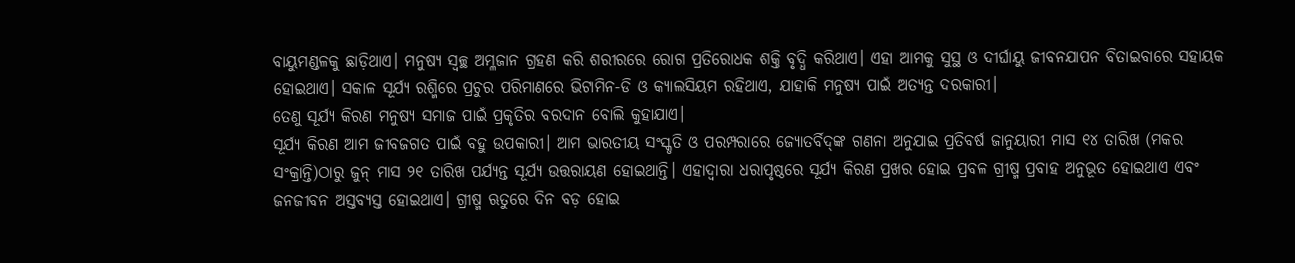ବାୟୁମଣ୍ଡଳକୁ ଛାଡ଼ିଥାଏ। ମନୁଷ୍ୟ ସ୍ବଚ୍ଛ ଅମ୍ଳଜାନ ଗ୍ରହଣ କରି ଶରୀରରେ ରୋଗ ପ୍ରତିରୋଧକ ଶକ୍ତି ବୃଦ୍ଧି କରିଥାଏ। ଏହା ଆମକୁ ସୁସ୍ଥ ଓ ଦୀର୍ଘାୟୁ ଜୀବନଯାପନ ବିତାଇବାରେ ସହାୟକ ହୋଇଥାଏ। ସକାଳ ସୂର୍ଯ୍ୟ ରଶ୍ମିରେ ପ୍ରଚୁର ପରିମାଣରେ ଭିଟାମିନ-ଡି ଓ କ୍ୟାଲସିୟମ ରହିଥାଏ, ଯାହାକି ମନୁଷ୍ୟ ପାଇଁ ଅତ୍ୟନ୍ତ ଦରକାରୀ।
ତେଣୁ ସୂର୍ଯ୍ୟ କିରଣ ମନୁଷ୍ୟ ସମାଜ ପାଇଁ ପ୍ରକୃତିର ବରଦାନ ବୋଲି କୁହାଯାଏ।
ସୂର୍ଯ୍ୟ କିରଣ ଆମ ଜୀବଜଗତ ପାଇଁ ବହୁ ଉପକାରୀ। ଆମ ଭାରତୀୟ ସଂସ୍କୃତି ଓ ପରମ୍ପରାରେ ଜ୍ୟୋତର୍ବିଦ୍‌ଙ୍କ ଗଣନା ଅନୁଯାଇ ପ୍ରତିବର୍ଷ ଜାନୁୟାରୀ ମାସ ୧୪ ତାରିଖ (ମକର ସଂକ୍ରାନ୍ତି)ଠାରୁ ଜୁନ୍‌ ମାସ ୨୧ ତାରିଖ ପର୍ଯ୍ୟନ୍ତ ସୂର୍ଯ୍ୟ ଉତ୍ତରାୟଣ ହୋଇଥାନ୍ତି। ଏହାଦ୍ୱାରା ଧରାପୃଷ୍ଠରେ ସୂର୍ଯ୍ୟ କିରଣ ପ୍ରଖର ହୋଇ ପ୍ରବଳ ଗ୍ରୀଷ୍ମ ପ୍ରବାହ ଅନୁଭୂତ ହୋଇଥାଏ ଏବଂ ଜନଜୀବନ ଅସ୍ତବ୍ୟସ୍ତ ହୋଇଥାଏ। ଗ୍ରୀଷ୍ମ ଋତୁରେ ଦିନ ବଡ଼ ହୋଇ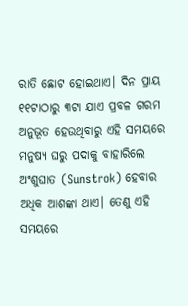ରାତି ଛୋଟ ହୋଇଥାଏ। ଦିନ ପ୍ରାୟ ୧୧ଟାଠାରୁ ୩ଟା ଯାଏ ପ୍ରବଳ ଗରମ ଅନୁଭୂତ ହେଉଥିବାରୁ ଏହି ସମୟରେ ମନୁଷ୍ୟ ଘରୁ ପଦାକୁ ବାହାରିଲେ ଅଂଶୁଘାତ (Sunstrok) ହେବାର ଅଧିକ ଆଶଙ୍କା ଥାଏ। ତେଣୁ ଏହି ସମୟରେ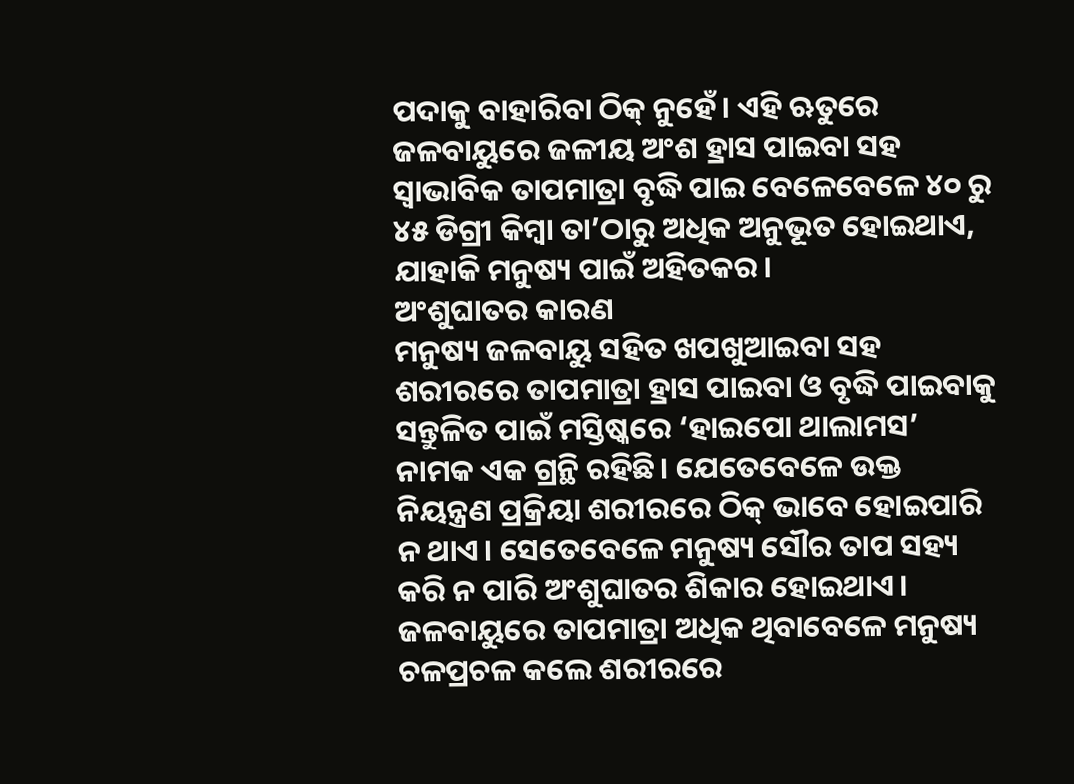ପଦାକୁ ବାହାରିବା ଠିକ୍‌ ନୁହେଁ। ଏହି ଋତୁରେ ଜଳବାୟୁରେ ଜଳୀୟ ଅଂଶ ହ୍ରାସ ପାଇବା ସହ ସ୍ବାଭାବିକ ତାପମାତ୍ରା ବୃଦ୍ଧି ପାଇ ବେଳେବେଳେ ୪୦ ରୁ ୪୫ ଡିଗ୍ରୀ କିମ୍ବା ତା’ଠାରୁ ଅଧିକ ଅନୁଭୂତ ହୋଇଥାଏ, ଯାହାକି ମନୁଷ୍ୟ ପାଇଁ ଅହିତକର।
ଅଂଶୁଘାତର କାରଣ
ମନୁଷ୍ୟ ଜଳବାୟୁ ସହିତ ଖପଖୁଆଇବା ସହ ଶରୀରରେ ତାପମାତ୍ରା ହ୍ରାସ ପାଇବା ଓ ବୃଦ୍ଧି ପାଇବାକୁ ସନ୍ତୁଳିତ ପାଇଁ ମସ୍ତିଷ୍କରେ ‘ହାଇପୋ ଥାଲାମସ’ ନାମକ ଏକ ଗ୍ରନ୍ଥି ରହିଛି। ଯେତେବେଳେ ଉକ୍ତ ନିୟନ୍ତ୍ରଣ ପ୍ରକ୍ରିୟା ଶରୀରରେ ଠିକ୍‌ ଭାବେ ହୋଇପାରି ନ ଥାଏ। ସେତେବେଳେ ମନୁଷ୍ୟ ସୌର ତାପ ସହ୍ୟ କରି ନ ପାରି ଅଂଶୁଘାତର ଶିକାର ହୋଇଥାଏ। ଜଳବାୟୁରେ ତାପମାତ୍ରା ଅଧିକ ଥିବାବେଳେ ମନୁଷ୍ୟ ଚଳପ୍ରଚଳ କଲେ ଶରୀରରେ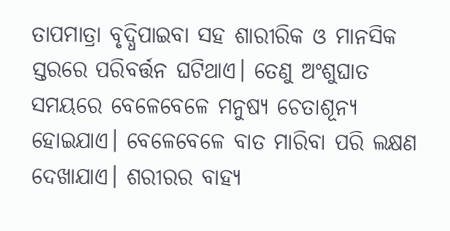ତାପମାତ୍ରା ବୃଦ୍ଧିପାଇବା ସହ ଶାରୀରିକ ଓ ମାନସିକ ସ୍ତରରେ ପରିବର୍ତ୍ତନ ଘଟିଥାଏ। ତେଣୁ ଅଂଶୁଘାତ ସମୟରେ ବେଳେବେଳେ ମନୁଷ୍ୟ ଚେତାଶୂନ୍ୟ ହୋଇଯାଏ। ବେଳେବେଳେ ବାତ ମାରିବା ପରି ଲକ୍ଷଣ ଦେଖାଯାଏ। ଶରୀରର ବାହ୍ୟ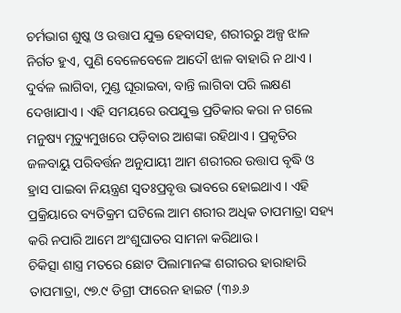ଚର୍ମଭାଗ ଶୁଷ୍କ ଓ ଉତ୍ତାପ ଯୁକ୍ତ ହେବାସହ, ଶରୀରରୁ ଅଳ୍ପ ଝାଳ ନିର୍ଗତ ହୁଏ, ପୁଣି ବେଳେବେଳେ ଆଦୌ ଝାଳ ବାହାରି ନ ଥାଏ। ଦୁର୍ବଳ ଲାଗିବା, ମୁଣ୍ଡ ଘୂରାଇବା, ବାନ୍ତି ଲାଗିବା ପରି ଲକ୍ଷଣ ଦେଖାଯାଏ। ଏହି ସମୟରେ ଉପଯୁକ୍ତ ପ୍ରତିକାର କରା ନ ଗଲେ ମନୁଷ୍ୟ ମୃତ୍ୟୁମୁଖରେ ପଡ଼ିବାର ଆଶଙ୍କା ରହିଥାଏ। ପ୍ରକୃତିର ଜଳବାୟୁ ପରିବର୍ତ୍ତନ ଅନୁଯାୟୀ ଆମ ଶରୀରର ଉତ୍ତାପ ବୃଦ୍ଧି ଓ ହ୍ରାସ ପାଇବା ନିୟନ୍ତ୍ରଣ ସ୍ବତଃପ୍ରବୃତ୍ତ ଭାବରେ ହୋଇଥାଏ। ଏହି ପ୍ରକ୍ରିୟାରେ ବ୍ୟତିକ୍ରମ ଘଟିଲେ ଆମ ଶରୀର ଅଧିକ ତାପମାତ୍ରା ସହ୍ୟ କରି ନପାରି ଆମେ ଅଂଶୁଘାତର ସାମନା କରିଥାଉ।
ଚିକିତ୍ସା ଶାସ୍ତ୍ର ମତରେ ଛୋଟ ପିଲାମାନଙ୍କ ଶରୀରର ହାରାହାରି ତାପମାତ୍ରା, ୯୭.୯ ଡିଗ୍ରୀ ଫାରେନ ହାଇଟ (୩୬.୬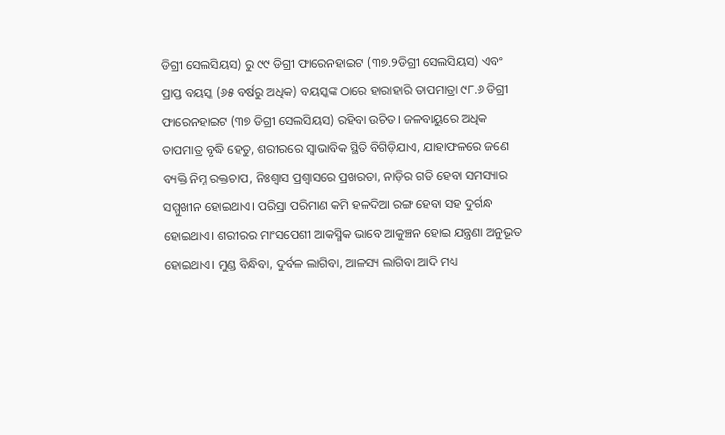ଡିଗ୍ରୀ ସେଲସିୟସ) ରୁ ୯୯ ଡିଗ୍ରୀ ଫାରେନହାଇଟ (୩୭.୨ଡିଗ୍ରୀ ସେଲସିୟସ) ଏବଂ ପ୍ରାପ୍ତ ବୟସ୍କ (୬୫ ବର୍ଷରୁ ଅଧିକ) ବୟସ୍କଙ୍କ ଠାରେ ହାରାହାରି ତାପମାତ୍ରା ୯୮.୬ ଡିଗ୍ରୀ ଫାରେନହାଇଟ (୩୭ ଡିଗ୍ରୀ ସେଲସିୟସ) ରହିବା ଉଚିତ। ଜଳବାୟୁରେ ଅଧିକ ତାପମାତ୍ର ବୃଦ୍ଧି ହେତୁ, ଶରୀରରେ ସ୍ବାଭାବିକ ସ୍ଥିତି ବିଗିଡ଼ିଯାଏ, ଯାହାଫଳରେ ଜଣେ ବ୍ୟକ୍ତି ନିମ୍ନ ରକ୍ତଚାପ, ନିଃଶ୍ୱାସ ପ୍ରଶ୍ୱାସରେ ପ୍ରଖରତା, ନାଡ଼ିର ଗତି ହେବା ସମସ୍ୟାର ସମ୍ମୁଖୀନ ହୋଇଥାଏ। ପରିସ୍ରା ପରିମାଣ କମି ହଳଦିଆ ରଙ୍ଗ ହେବା ସହ ଦୁର୍ଗନ୍ଧ ହୋଇଥାଏ। ଶରୀରର ମାଂସପେଶୀ ଆକସ୍ମିକ ଭାବେ ଆକୁଞ୍ଚନ ହୋଇ ଯନ୍ତ୍ରଣା ଅନୁଭୂତ ହୋଇଥାଏ। ମୁଣ୍ଡ ବିନ୍ଧିବା, ଦୁର୍ବଳ ଲାଗିବା, ଆଳସ୍ୟ ଲାଗିବା ଆଦି ମଧ୍ୟ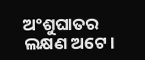ଅଂଶୁଘାତର ଲକ୍ଷଣ ଅଟେ।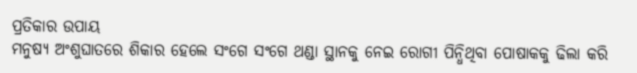ପ୍ରତିକାର ଉପାୟ
ମନୁଷ୍ୟ ଅଂଶୁଘାତରେ ଶିକାର ହେଲେ ସଂଗେ ସଂଗେ ଥଣ୍ଡା ସ୍ଥାନକୁ ନେଇ ରୋଗୀ ପିନ୍ଧିଥିବା ପୋଷାକକୁ ଢିଲା କରି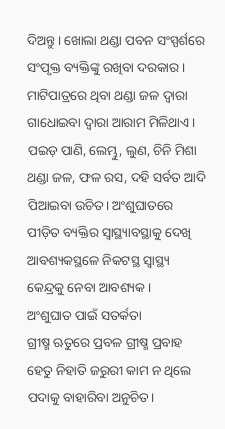ଦିଅନ୍ତୁ। ଖୋଲା ଥଣ୍ଡା ପବନ ସଂସ୍ପର୍ଶରେ ସଂପୃକ୍ତ ବ୍ୟକ୍ତିଙ୍କୁ ରଖିବା ଦରକାର। ମାଟିପାତ୍ରରେ ଥିବା ଥଣ୍ଡା ଜଳ ଦ୍ୱାରା ଗାଧୋଇବା ଦ୍ୱାରା ଆରାମ ମିଳିଥାଏ। ପଇଡ଼ ପାଣି, ଲେମ୍ଭୁ, ଲୁଣ, ଚିନି ମିଶା ଥଣ୍ଡା ଜଳ, ଫଳ ରସ, ଦହି ସର୍ବତ ଆଦି ପିଆଇବା ଉଚିତ। ଅଂଶୁଘାତରେ ପୀଡ଼ିତ ବ୍ୟକ୍ତିର ସ୍ବାସ୍ଥ୍ୟାବସ୍ଥାକୁ ଦେଖି ଆବଶ୍ୟକସ୍ଥଳେ ନିକଟସ୍ଥ ସ୍ବାସ୍ଥ୍ୟ କେନ୍ଦ୍ରକୁ ନେବା ଆବଶ୍ୟକ।
ଅଂଶୁଘାତ ପାଇଁ ସତର୍କତା
ଗ୍ରୀଷ୍ମ ଋତୁରେ ପ୍ରବଳ ଗ୍ରୀଷ୍ମ ପ୍ରବାହ ହେତୁ ନିହାତି ଜରୁରୀ କାମ ନ ଥିଲେ ପଦାକୁ ବାହାରିବା ଅନୁଚିତ।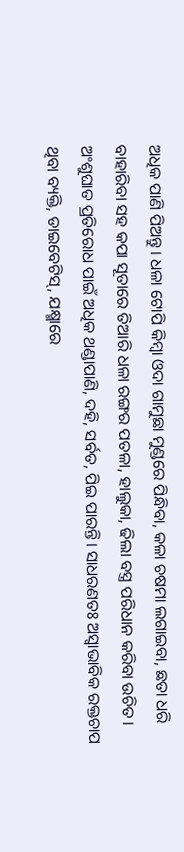ଅଧିକ ପାଣି ପିଅନ୍ତୁ। ଧଳା ଟୋପି କିମ୍ବା ଓଦା ଗାମୁଛା ମୁଣ୍ଡରେ ପିନ୍ଧିବା, କଳା ଚଷମା ଲଗାଇବା, ଛତା ଧରି ବାହାରିବା ସହ କପା ସୂତାରେ ତିଆରି ଧଳା ରଙ୍ଗର ପତଳା, ହାଲୁକା, ଢିଲା ବସ୍ତ୍ର ପରିଧାନ କରିବା ଉଚିତ। ଅଂଶୁଘାତ ପ୍ରତିରୋଧ ପାଇଁ ଅଧିକ ଥଣ୍ଡାପାଣି, ଦହି, ସର୍ବତ, ପିଇ ପାରନ୍ତି। ସାଧରଣତଃ ଅସ୍ବାଭାବିକ ରକ୍ତଚାପ ଥିବା ବ୍ୟକ୍ତି, ଡାଇବେଟିସ୍‌, ଯକ୍ଷ୍ମାରେ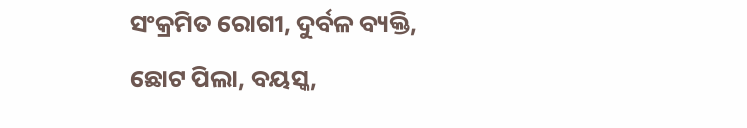ସଂକ୍ରମିତ ରୋଗୀ, ଦୁର୍ବଳ ବ୍ୟକ୍ତି, ଛୋଟ ପିଲା, ବୟସ୍କ,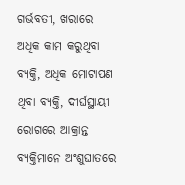ଗର୍ଭବତୀ, ଖରାରେ ଅଧିକ କାମ କରୁଥିବା ବ୍ୟକ୍ତି, ଅଧିକ ମୋଟାପଣ ଥିବା ବ୍ୟକ୍ତି, ଦୀର୍ଘସ୍ଥାୟୀ ରୋଗରେ ଆକ୍ରାନ୍ତ ବ୍ୟକ୍ତିମାନେ ଅଂଶୁଘାତରେ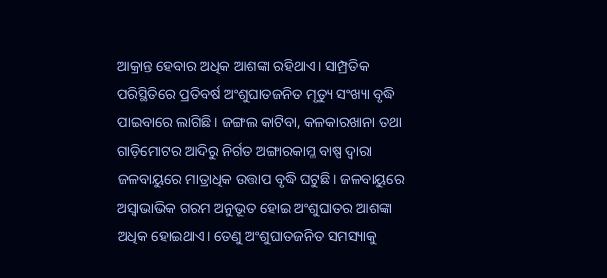ଆକ୍ରାନ୍ତ ହେବାର ଅଧିକ ଆଶଙ୍କା ରହିଥାଏ। ସାମ୍ପ୍ରତିକ ପରିସ୍ଥିତିରେ ପ୍ରତିବର୍ଷ ଅଂଶୁଘାତଜନିତ ମୃତ୍ୟୁ ସଂଖ୍ୟା ବୃଦ୍ଧି ପାଇବାରେ ଲାଗିଛି। ଜଙ୍ଗଲ କାଟିବା, କଳକାରଖାନା ତଥା ଗାଡ଼ିମୋଟର ଆଦିରୁ ନିର୍ଗତ ଅଙ୍ଗାରକାମ୍ଳ ବାଷ୍ପ ଦ୍ୱାରା ଜଳବାୟୁରେ ମାତ୍ରାଧିକ ଉତ୍ତାପ ବୃଦ୍ଧି ଘଟୁଛି। ଜଳବାୟୁରେ ଅସ୍ବାଭାଭିକ ଗରମ ଅନୁଭୂତ ହୋଇ ଅଂଶୁଘାତର ଆଶଙ୍କା ଅଧିକ ହୋଇଥାଏ। ତେଣୁ ଅଂଶୁଘାତଜନିତ ସମସ୍ୟାକୁ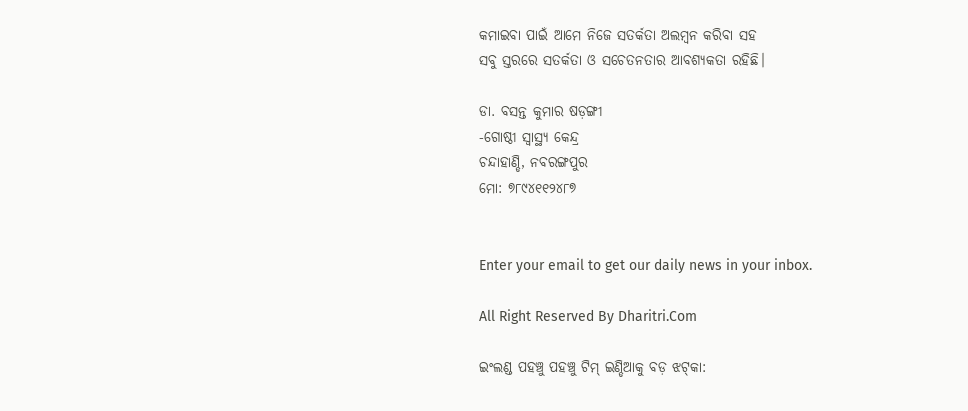କମାଇବା ପାଇଁ ଆମେ ନିଜେ ସତର୍କତା ଅଲମ୍ବନ କରିବା ସହ
ସବୁ ସ୍ତରରେ ସତର୍କତା ଓ ସଚେତନତାର ଆବଶ୍ୟକତା ରହିଛି।

ଡା. ବସନ୍ତ କୁମାର ଷଡ଼ଙ୍ଗୀ
-ଗୋଷ୍ଠୀ ସ୍ବାସ୍ଥ୍ୟ କେନ୍ଦ୍ର
ଚନ୍ଦାହାଣ୍ଡି, ନବରଙ୍ଗପୁର
ମୋ: ୭୮୯୪୧୧୨୪୮୭


Enter your email to get our daily news in your inbox.

All Right Reserved By Dharitri.Com

ଇଂଲଣ୍ଡ ପହଞ୍ଚୁ ପହଞ୍ଚୁ ଟିମ୍‌ ଇଣ୍ଡିଆକୁ ବଡ଼ ଝଟ୍‌କା: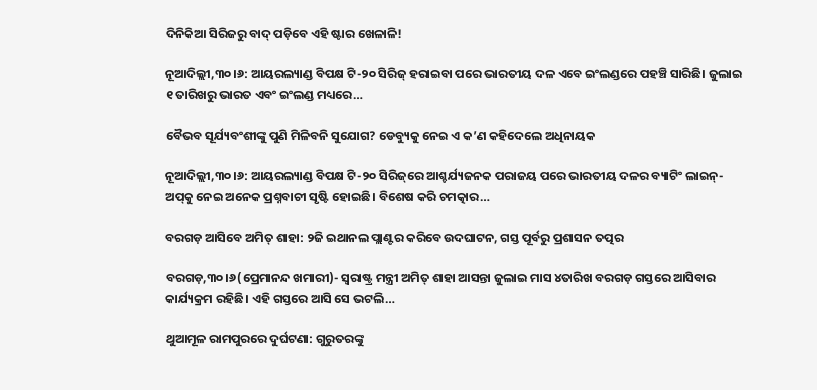ଦିନିକିଆ ସିରିଜରୁ ବାଦ୍‌ ପଡ଼ିବେ ଏହି ଷ୍ଟାର ଖେଳାଳି!

ନୂଆଦିଲ୍ଲୀ,୩୦।୬: ଆୟରଲ୍ୟାଣ୍ଡ ବିପକ୍ଷ ଟି-୨୦ ସିରିଜ୍ ହରାଇବା ପରେ ଭାରତୀୟ ଦଳ ଏବେ ଇଂଲଣ୍ଡରେ ପହଞ୍ଚି ସାରିଛି। ଜୁଲାଇ ୧ ତାରିଖରୁ ଭାରତ ଏବଂ ଇଂଲଣ୍ଡ ମଧ୍ୟରେ…

ବୈଭବ ସୂର୍ଯ୍ୟବଂଶୀଙ୍କୁ ପୁଣି ମିଳିବନି ସୁଯୋଗ? ଡେବ୍ୟୁକୁ ନେଇ ଏ କ’ଣ କହିଦେଲେ ଅଧିନାୟକ

ନୂଆଦିଲ୍ଲୀ,୩୦।୬: ଆୟରଲ୍ୟାଣ୍ଡ ବିପକ୍ଷ ଟି-୨୦ ସିରିଜ୍‌ରେ ଆଶ୍ଚର୍ଯ୍ୟଜନକ ପରାଜୟ ପରେ ଭାରତୀୟ ଦଳର ବ୍ୟାଟିଂ ଲାଇନ୍-ଅପ୍‌କୁ ନେଇ ଅନେକ ପ୍ରଶ୍ନବାଚୀ ସୃଷ୍ଟି ହୋଇଛି। ବିଶେଷ କରି ଚମତ୍କାର…

ବରଗଡ଼ ଆସିବେ ଅମିତ୍ ଶାହା: ୨ଜି ଇଥାନଲ ପ୍ଲାଣ୍ଟର କରିବେ ଉଦଘାଟନ, ଗସ୍ତ ପୂର୍ବରୁ ପ୍ରଶାସନ ତତ୍ପର

ବରଗଡ଼,୩୦।୬(ପ୍ରେମାନନ୍ଦ ଖମାରୀ)- ସ୍ଵରାଷ୍ଟ୍ର ମନ୍ତ୍ରୀ ଅମିତ୍ ଶାହା ଆସନ୍ତା ଜୁଲାଇ ମାସ ୪ତାରିଖ ବରଗଡ଼ ଗସ୍ତରେ ଆସିବାର କାର୍ଯ୍ୟକ୍ରମ ରହିଛି। ଏହି ଗସ୍ତରେ ଆସି ସେ ଭଟଲି…

ଥୁଆମୂଳ ରାମପୁରରେ ଦୁର୍ଘଟଣା: ଗୁରୁତରଙ୍କୁ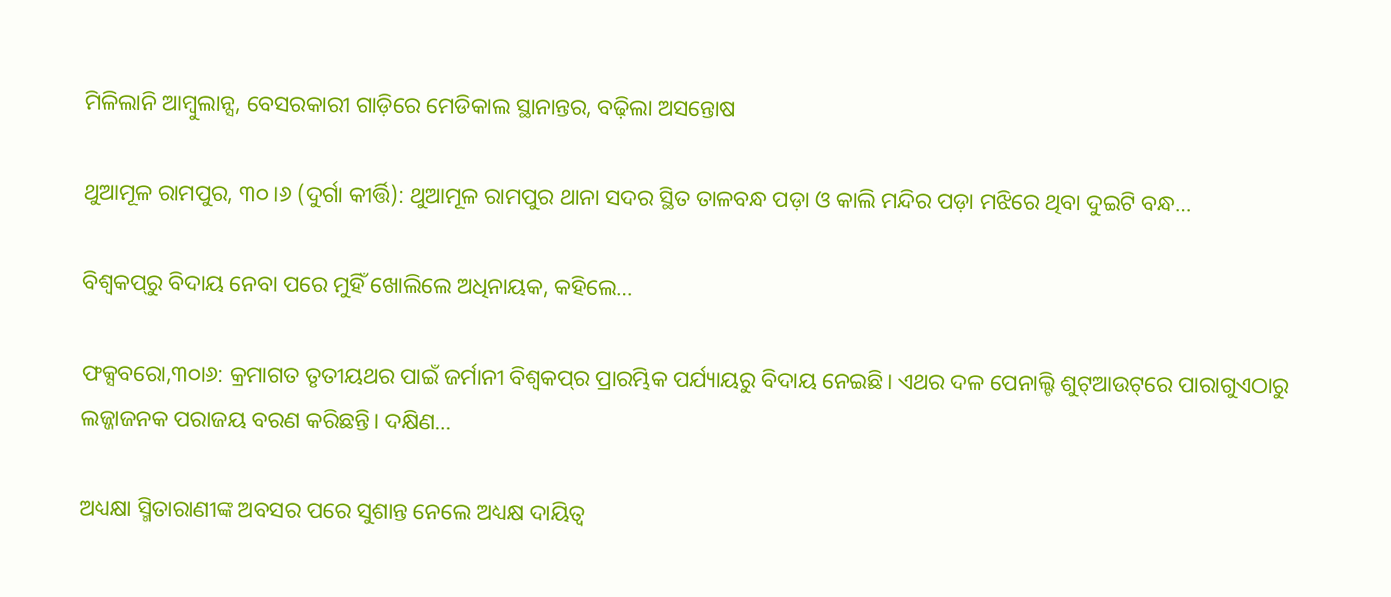ମିଳିଲାନି ଆମ୍ବୁଲାନ୍ସ, ବେସରକାରୀ ଗାଡ଼ିରେ ମେଡିକାଲ ସ୍ଥାନାନ୍ତର, ବଢ଼ିଲା ଅସନ୍ତୋଷ

ଥୁଆମୂଳ ରାମପୁର, ୩୦।୬ (ଦୁର୍ଗା କୀର୍ତ୍ତି): ଥୁଆମୂଳ ରାମପୁର ଥାନା ସଦର ସ୍ଥିତ ତାଳବନ୍ଧ ପଡ଼ା ଓ କାଲି ମନ୍ଦିର ପଡ଼ା ମଝିରେ ଥିବା ଦୁଇଟି ବନ୍ଧ…

ବିଶ୍ୱକପ୍‌ରୁ ବିଦାୟ ନେବା ପରେ ମୁହିଁ ଖୋଲିଲେ ଅଧିନାୟକ, କହିଲେ…

ଫକ୍ସବରୋ,୩୦ା୬: କ୍ରମାଗତ ତୃତୀୟଥର ପାଇଁ ଜର୍ମାନୀ ବିଶ୍ୱକପ୍‌ର ପ୍ରାରମ୍ଭିକ ପର୍ଯ୍ୟାୟରୁ ବିଦାୟ ନେଇଛି। ଏଥର ଦଳ ପେନାଲ୍ଟି ଶୁଟ୍‌ଆଉଟ୍‌ରେ ପାରାଗୁଏଠାରୁ ଲଜ୍ଜାଜନକ ପରାଜୟ ବରଣ କରିଛନ୍ତି। ଦକ୍ଷିଣ…

ଅଧ୍ୟକ୍ଷା ସ୍ମିତାରାଣୀଙ୍କ ଅବସର ପରେ ସୁଶାନ୍ତ ନେଲେ ଅଧ୍ୟକ୍ଷ ଦାୟିତ୍ୱ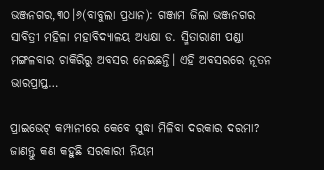ଭଞ୍ଜନଗର,୩୦।୬(ବାବୁଲା ପ୍ରଧାନ): ଗଞ୍ଜାମ ଜିଲା ଭଞ୍ଜନଗର ସାବିତ୍ରୀ ମହିଳା ମହାବିଦ୍ୟାଳୟ ଅଧ୍ୟକ୍ଷା ଡ. ସ୍ମିତାରାଣୀ ପଣ୍ଡା ମଙ୍ଗଳବାର ଚାକିରିରୁ ଅବସର ନେଇଛନ୍ତି। ଏହି ଅବସରରେ ନୂତନ ଭାରପ୍ରାପ୍ତ…

ପ୍ରାଇଭେଟ୍ କମ୍ପାନୀରେ କେବେ ସୁଦ୍ଧା ମିଳିବା ଦରକାର ଦରମା? ଜାଣନ୍ତୁ କଣ କହୁଛି ସରକାରୀ ନିୟମ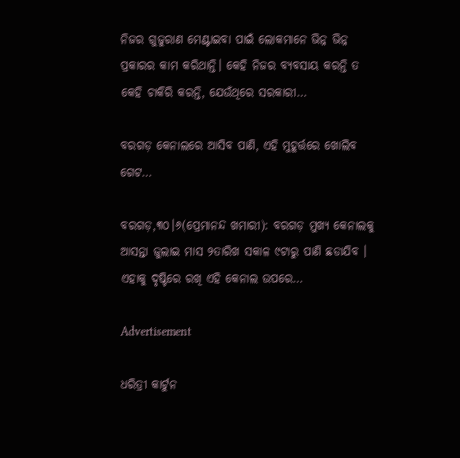ନିଜର ଗୁଜୁରାଣ ମେଣ୍ଟାଇବା ପାଇଁ ଲୋକମାନେ ଭିନ୍ନ ଭିନ୍ନ ପ୍ରକାରର କାମ କରିଥାନ୍ତି। କେହି ନିଜର ବ୍ୟବସାୟ କରନ୍ତି ତ କେହି ଚାକିରି କରନ୍ତି, ଯେଉଁଥିରେ ସରକାରୀ…

ବରଗଡ଼ କେନାଲରେ ଆସିବ ପାଣି, ଏହି ମୁହୂର୍ତ୍ତରେ ଖୋଲିବ ଗେଟ…

ବରଗଡ଼,୩୦।୬(ପ୍ରେମାନନ୍ଦ ଖମାରୀ): ବରଗଡ଼ ମୁଖ୍ୟ କେନାଲକୁ ଆସନ୍ତା ଜୁଲାଇ ମାସ ୨ତାରିଖ ସକାଳ ୯ଟାରୁ ପାଣି ଛଡାଯିବ । ଏହାକୁ ଦୃଷ୍ଟିରେ ରଖି ଏହି କେନାଲ ଉପରେ…

Advertisement

ଧରିତ୍ରୀ କାର୍ଟୁନ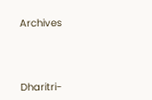Archives



Dharitri-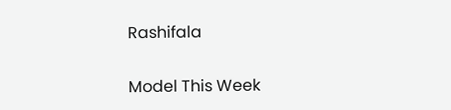Rashifala

Model This Week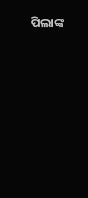ପିଲାଙ୍କ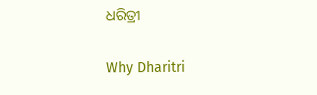ଧରିତ୍ରୀ

Why Dharitri